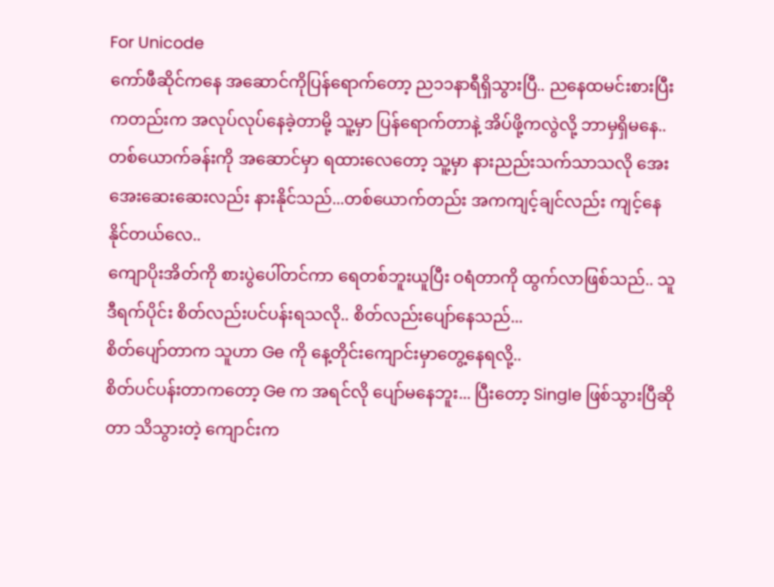For Unicode
ကော်ဖီဆိုင်ကနေ အဆောင်ကိုပြန်ရောက်တော့ ည၁၁နာရီရှိသွားပြီ.. ညနေထမင်းစားပြီးကတည်းက အလုပ်လုပ်နေခဲ့တာမို့ သူ့မှာ ပြန်ရောက်တာနဲ့ အိပ်ဖို့ကလွဲလို့ ဘာမှရှိမနေ..
တစ်ယောက်ခန်းကို အဆောင်မှာ ရထားလေတော့ သူ့မှာ နားညည်းသက်သာသလို အေးအေးဆေးဆေးလည်း နားနိုင်သည်...တစ်ယောက်တည်း အကကျင့်ချင်လည်း ကျင့်နေနိုင်တယ်လေ..
ကျောပိုးအိတ်ကို စားပွဲပေါ်တင်ကာ ရေတစ်ဘူးယူပြီး ဝရံတာကို ထွက်လာဖြစ်သည်.. သူဒီရက်ပိုင်း စိတ်လည်းပင်ပန်းရသလို.. စိတ်လည်းပျော်နေသည်...
စိတ်ပျော်တာက သူဟာ Ge ကို နေ့တိုင်းကျောင်းမှာတွေ့နေရလို့..
စိတ်ပင်ပန်းတာကတော့ Ge က အရင်လို ပျော်မနေဘူး... ပြီးတော့ Single ဖြစ်သွားပြီဆိုတာ သိသွားတဲ့ ကျောင်းက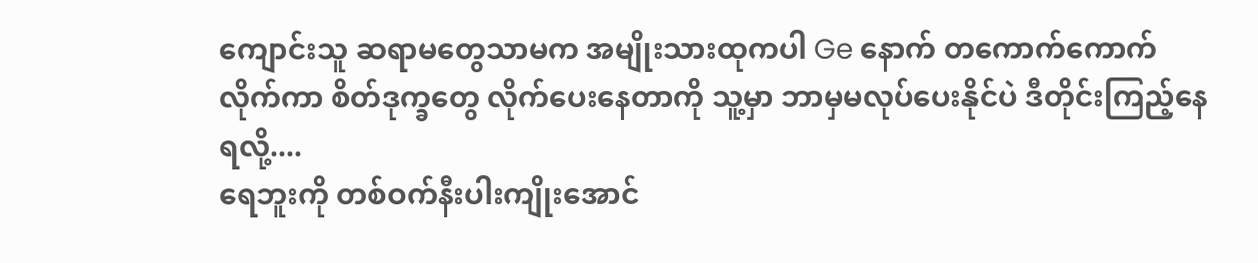ကျောင်းသူ ဆရာမတွေသာမက အမျိုးသားထုကပါ Ge နောက် တကောက်ကောက်လိုက်ကာ စိတ်ဒုက္ခတွေ လိုက်ပေးနေတာကို သူ့မှာ ဘာမှမလုပ်ပေးနိုင်ပဲ ဒီတိုင်းကြည့်နေရလို့....
ရေဘူးကို တစ်ဝက်နီးပါးကျိုးအောင်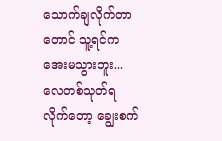သောက်ချလိုက်တာတောင် သူ့ရင်က အေးမသွားဘူး...
လေတစ်သုတ်ရလိုက်တော့ ချွေးစက်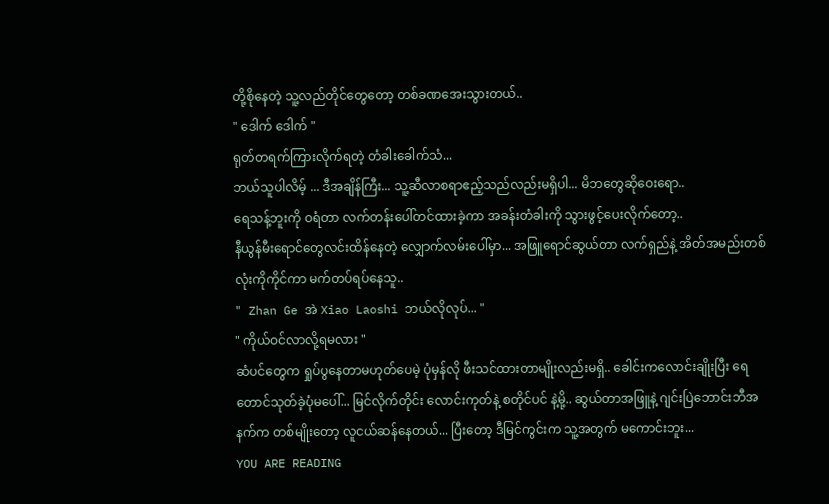တို့စိုနေတဲ့ သူ့လည်တိုင်တွေတော့ တစ်ခဏအေးသွားတယ်..
" ဒေါက် ဒေါက် "
ရုတ်တရက်ကြားလိုက်ရတဲ့ တံခါးခေါက်သံ...
ဘယ်သူပါလိမ့် ... ဒီအချိန်ကြီး... သူ့ဆီလာစရာဧည့်သည်လည်းမရှိပါ... မိဘတွေဆိုဝေးရော..
ရေသန့်ဘူးကို ဝရံတာ လက်တန်းပေါ်တင်ထားခဲ့ကာ အခန်းတံခါးကို သွားဖွင့်ပေးလိုက်တော့..
နီယွန်မီးရောင်တွေလင်းထိန်နေတဲ့ လျှောက်လမ်းပေါ်မှာ... အဖြူရောင်ဆွယ်တာ လက်ရှည်နဲ့ အိတ်အမည်းတစ်လုံးကိုကိုင်ကာ မက်တပ်ရပ်နေသူ..
" Zhan Ge အဲ Xiao Laoshi ဘယ်လိုလုပ်... "
" ကိုယ်ဝင်လာလို့ရမလား "
ဆံပင်တွေက ရှုပ်ပွနေတာမဟုတ်ပေမဲ့ ပုံမှန်လို ဖီးသင်ထားတာမျိုးလည်းမရှိ.. ခေါင်းကလောင်းချိုးပြီး ရေတောင်သုတ်ခဲ့ပုံမပေါ်... မြင်လိုက်တိုင်း လောင်းကုတ်နဲ့ စတိုင်ပင် နဲ့မို့.. ဆွယ်တာအဖြူနဲ့ ဂျင်းပြဲဘောင်းဘီအနက်က တစ်မျိုးတော့ လူငယ်ဆန်နေတယ်... ပြီးတော့ ဒီမြင်ကွင်းက သူ့အတွက် မကောင်းဘူး...
YOU ARE READING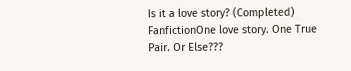Is it a love story? (Completed)
FanfictionOne love story. One True Pair. Or Else???